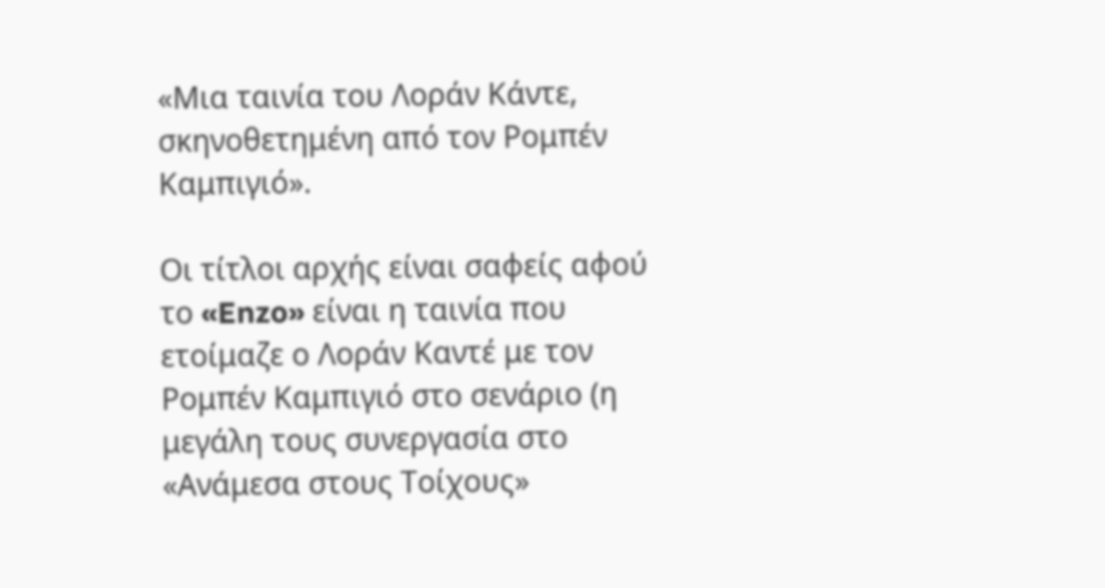«Μια ταινία του Λοράν Κάντε, σκηνοθετημένη από τον Ρομπέν Καμπιγιό».

Οι τίτλοι αρχής είναι σαφείς αφού το «Enzo» είναι η ταινία που ετοίμαζε ο Λοράν Καντέ με τον Ρομπέν Καμπιγιό στο σενάριο (η μεγάλη τους συνεργασία στο «Ανάμεσα στους Τοίχους»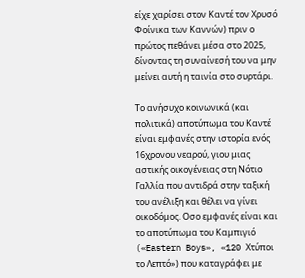είχε χαρίσει στον Καντέ τον Χρυσό Φοίνικα των Καννών) πριν ο πρώτος πεθάνει μέσα στο 2025, δίνοντας τη συναίνεσή του να μην μείνει αυτή η ταινία στο συρτάρι.

Το ανήσυχο κοινωνικά (και πολιτικά) αποτύπωμα του Καντέ είναι εμφανές στην ιστορία ενός 16χρονου νεαρού, γιου μιας αστικής οικογένειας στη Νότιο Γαλλία που αντιδρά στην ταξική του ανέλιξη και θέλει να γίνει οικοδόμος. Οσο εμφανές είναι και το αποτύπωμα του Καμπιγιό («Eastern Boys», «120 Χτύποι το Λεπτό») που καταγράφει με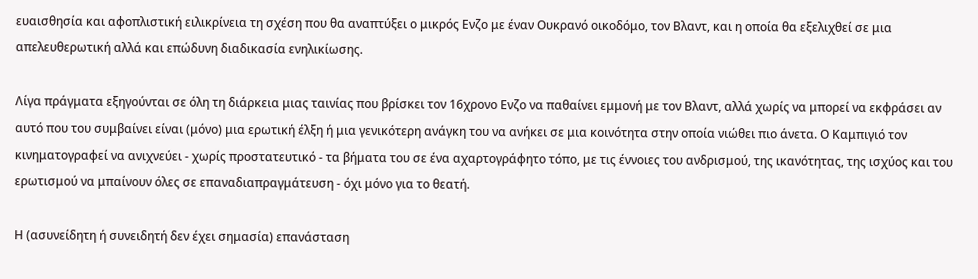ευαισθησία και αφοπλιστική ειλικρίνεια τη σχέση που θα αναπτύξει ο μικρός Ενζο με έναν Ουκρανό οικοδόμο, τον Βλαντ, και η οποία θα εξελιχθεί σε μια απελευθερωτική αλλά και επώδυνη διαδικασία ενηλικίωσης.

Λίγα πράγματα εξηγούνται σε όλη τη διάρκεια μιας ταινίας που βρίσκει τον 16χρονο Ενζο να παθαίνει εμμονή με τον Βλαντ, αλλά χωρίς να μπορεί να εκφράσει αν αυτό που του συμβαίνει είναι (μόνο) μια ερωτική έλξη ή μια γενικότερη ανάγκη του να ανήκει σε μια κοινότητα στην οποία νιώθει πιο άνετα. Ο Καμπιγιό τον κινηματογραφεί να ανιχνεύει - χωρίς προστατευτικό - τα βήματα του σε ένα αχαρτογράφητο τόπο, με τις έννοιες του ανδρισμού, της ικανότητας, της ισχύος και του ερωτισμού να μπαίνουν όλες σε επαναδιαπραγμάτευση - όχι μόνο για το θεατή.

Η (ασυνείδητη ή συνειδητή δεν έχει σημασία) επανάσταση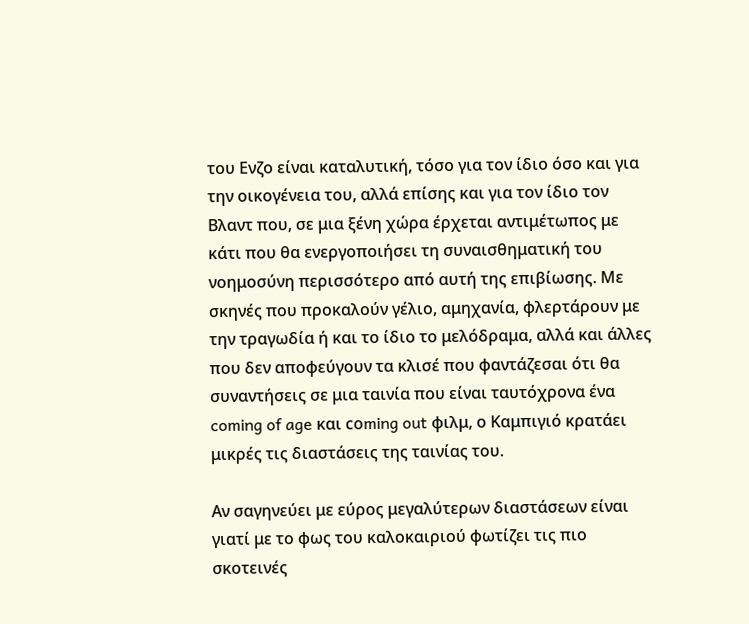του Ενζο είναι καταλυτική, τόσο για τον ίδιο όσο και για την οικογένεια του, αλλά επίσης και για τον ίδιο τον Βλαντ που, σε μια ξένη χώρα έρχεται αντιμέτωπος με κάτι που θα ενεργοποιήσει τη συναισθηματική του νοημοσύνη περισσότερο από αυτή της επιβίωσης. Με σκηνές που προκαλούν γέλιο, αμηχανία, φλερτάρουν με την τραγωδία ή και το ίδιο το μελόδραμα, αλλά και άλλες που δεν αποφεύγουν τα κλισέ που φαντάζεσαι ότι θα συναντήσεις σε μια ταινία που είναι ταυτόχρονα ένα coming of age και cοming out φιλμ, ο Καμπιγιό κρατάει μικρές τις διαστάσεις της ταινίας του.

Αν σαγηνεύει με εύρος μεγαλύτερων διαστάσεων είναι γιατί με το φως του καλοκαιριού φωτίζει τις πιο σκοτεινές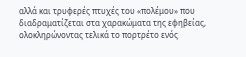αλλά και τρυφερές πτυχές του «πολέμου» που διαδραματίζεται στα χαρακώματα της εφηβείας, ολοκληρώνοντας τελικά το πορτρέτο ενός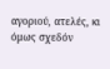αγοριού, ατελές, κι όμως σχεδόν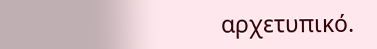αρχετυπικό.